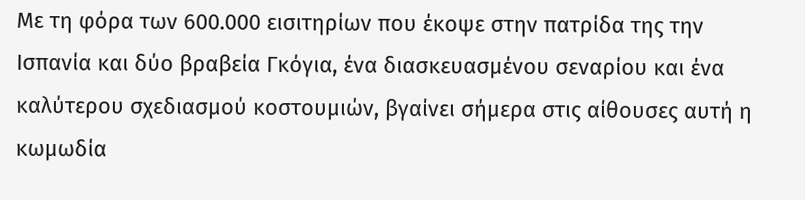Με τη φόρα των 600.000 εισιτηρίων που έκοψε στην πατρίδα της την Ισπανία και δύο βραβεία Γκόγια, ένα διασκευασμένου σεναρίου και ένα καλύτερου σχεδιασμού κοστουμιών, βγαίνει σήμερα στις αίθουσες αυτή η κωμωδία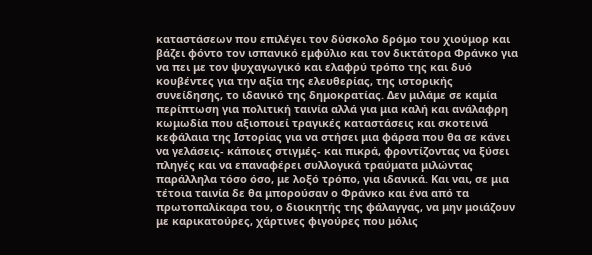καταστάσεων που επιλέγει τον δύσκολο δρόμο του χιούμορ και βάζει φόντο τον ισπανικό εμφύλιο και τον δικτάτορα Φράνκο για να πει με τον ψυχαγωγικό και ελαφρύ τρόπο της και δυό κουβέντες για την αξία της ελευθερίας, της ιστορικής συνείδησης, το ιδανικό της δημοκρατίας. Δεν μιλάμε σε καμία περίπτωση για πολιτική ταινία αλλά για μια καλή και ανάλαφρη κωμωδία που αξιοποιεί τραγικές καταστάσεις και σκοτεινά κεφάλαια της Ιστορίας για να στήσει μια φάρσα που θα σε κάνει να γελάσεις- κάποιες στιγμές- και πικρά, φροντίζοντας να ξύσει πληγές και να επαναφέρει συλλογικά τραύματα μιλώντας παράλληλα τόσο όσο, με λοξό τρόπο, για ιδανικά. Και ναι, σε μια τέτοια ταινία δε θα μπορούσαν ο Φράνκο και ένα από τα πρωτοπαλίκαρα του, ο διοικητής της φάλαγγας, να μην μοιάζουν με καρικατούρες, χάρτινες φιγούρες που μόλις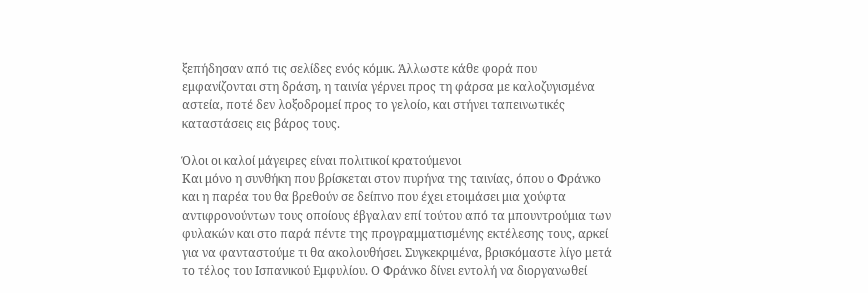ξεπήδησαν από τις σελίδες ενός κόμικ. Άλλωστε κάθε φορά που εμφανίζονται στη δράση, η ταινία γέρνει προς τη φάρσα με καλοζυγισμένα αστεία, ποτέ δεν λοξοδρομεί προς το γελοίο, και στήνει ταπεινωτικές καταστάσεις εις βάρος τους.

Όλοι οι καλοί μάγειρες είναι πολιτικοί κρατούμενοι
Και μόνο η συνθήκη που βρίσκεται στον πυρήνα της ταινίας, όπου ο Φράνκο και η παρέα του θα βρεθούν σε δείπνο που έχει ετοιμάσει μια χούφτα αντιφρονούντων τους οποίους έβγαλαν επί τούτου από τα μπουντρούμια των φυλακών και στο παρά πέντε της προγραμματισμένης εκτέλεσης τους, αρκεί για να φανταστούμε τι θα ακολουθήσει. Συγκεκριμένα, βρισκόμαστε λίγο μετά το τέλος του Ισπανικού Εμφυλίου. Ο Φράνκο δίνει εντολή να διοργανωθεί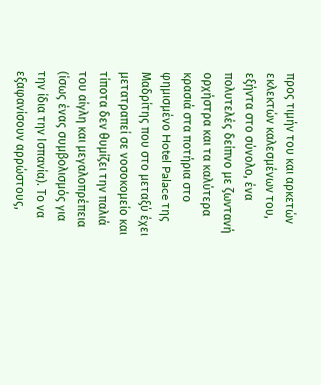προς τιμήν του και αρκετών εκλεκτών καλεσμένων του, εξήντα στο σύνολο, ένα πολυτελές δείπνο με ζωντανή ορχήστρα και τα καλύτερα κρασιά στα ποτήρια στο φημισμένο Hotel Palace της Μαδρίτης που στο μεταξύ έχει μετατραπεί σε νοσοκομείο και τίποτα δεν θυμίζει την παλιά του αίγλη και μεγαλοπρέπεια (ίσως ένας συμβολισμός για την ίδια την Ισπανία). Το να εξαφανίσουν αρρώστους,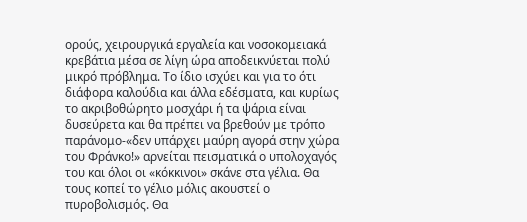ορούς, χειρουργικά εργαλεία και νοσοκομειακά κρεβάτια μέσα σε λίγη ώρα αποδεικνύεται πολύ μικρό πρόβλημα. Το ίδιο ισχύει και για το ότι διάφορα καλούδια και άλλα εδέσματα, και κυρίως το ακριβοθώρητο μοσχάρι ή τα ψάρια είναι δυσεύρετα και θα πρέπει να βρεθούν με τρόπο παράνομο-«δεν υπάρχει μαύρη αγορά στην χώρα του Φράνκο!» αρνείται πεισματικά ο υπολοχαγός του και όλοι οι «κόκκινοι» σκάνε στα γέλια. Θα τους κοπεί το γέλιο μόλις ακουστεί ο πυροβολισμός. Θα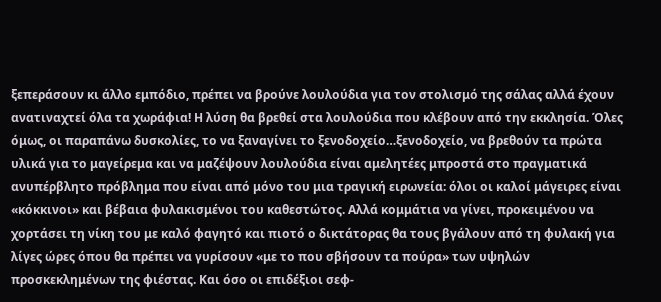ξεπεράσουν κι άλλο εμπόδιο, πρέπει να βρούνε λουλούδια για τον στολισμό της σάλας αλλά έχουν ανατιναχτεί όλα τα χωράφια! Η λύση θα βρεθεί στα λουλούδια που κλέβουν από την εκκλησία. Όλες όμως, οι παραπάνω δυσκολίες, το να ξαναγίνει το ξενοδοχείο…ξενοδοχείο, να βρεθούν τα πρώτα υλικά για το μαγείρεμα και να μαζέψουν λουλούδια είναι αμελητέες μπροστά στο πραγματικά ανυπέρβλητο πρόβλημα που είναι από μόνο του μια τραγική ειρωνεία: όλοι οι καλοί μάγειρες είναι «κόκκινοι» και βέβαια φυλακισμένοι του καθεστώτος. Αλλά κομμάτια να γίνει, προκειμένου να χορτάσει τη νίκη του με καλό φαγητό και πιοτό ο δικτάτορας θα τους βγάλουν από τη φυλακή για λίγες ώρες όπου θα πρέπει να γυρίσουν «με το που σβήσουν τα πούρα» των υψηλών προσκεκλημένων της φιέστας. Και όσο οι επιδέξιοι σεφ-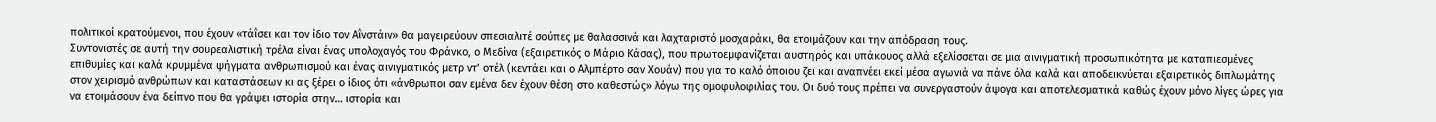πολιτικοί κρατούμενοι, που έχουν «τάΐσει και τον ίδιο τον Αΐνστάιν» θα μαγειρεύουν σπεσιαλιτέ σούπες με θαλασσινά και λαχταριστό μοσχαράκι, θα ετοιμάζουν και την απόδραση τους.
Συντονιστές σε αυτή την σουρεαλιστική τρέλα είναι ένας υπολοχαγός του Φράνκο, ο Μεδίνα (εξαιρετικός ο Μάριο Κάσας), που πρωτοεμφανίζεται αυστηρός και υπάκουος αλλά εξελίσσεται σε μια αινιγματική προσωπικότητα με καταπιεσμένες επιθυμίες και καλά κρυμμένα ψήγματα ανθρωπισμού και ένας αινιγματικός μετρ ντ’ οτέλ (κεντάει και ο Αλμπέρτο σαν Χουάν) που για το καλό όποιου ζει και αναπνέει εκεί μέσα αγωνιά να πάνε όλα καλά και αποδεικνύεται εξαιρετικός διπλωμάτης στον χειρισμό ανθρώπων και καταστάσεων κι ας ξέρει ο ίδιος ότι «άνθρωποι σαν εμένα δεν έχουν θέση στο καθεστώς» λόγω της ομοφυλοφιλίας του. Οι δυό τους πρέπει να συνεργαστούν άψογα και αποτελεσματικά καθώς έχουν μόνο λίγες ώρες για να ετοιμάσουν ένα δείπνο που θα γράψει ιστορία στην… ιστορία και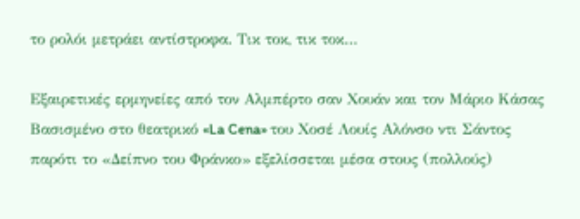το ρολόι μετράει αντίστροφα. Τικ τοκ, τικ τοκ…

Εξαιρετικές ερμηνείες από τον Αλμπέρτο σαν Χουάν και τον Μάριο Κάσας
Βασισμένο στο θεατρικό «La Cena» του Χοσέ Λουίς Αλόνσο ντι Σάντος παρότι το «Δείπνο του Φράνκο» εξελίσσεται μέσα στους (πολλούς)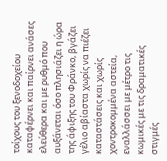τοίχους του ξενοδοχείου καταφέρνει και παίρνει ανάσες ελεύθερα και με ρυθμό που αυξάνεται όσο πλησιάζει η ώρα της άφιξης του Φράνκο, βγάζει γέλιο αβίαστα χωρίς να πιέζει καταστάσεις και χωρίς χοντροκομμένα αστεία, εναλλάσσει με μέτρο τις κωμικές με τις δραματικές στιγμές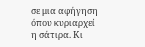σε μια αφήγηση όπου κυριαρχεί η σάτιρα. Κι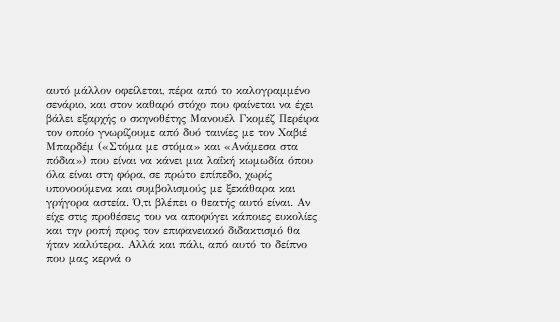αυτό μάλλον οφείλεται, πέρα από το καλογραμμένο σενάριο, και στον καθαρό στόχο που φαίνεται να έχει βάλει εξαρχής ο σκηνοθέτης Μανουέλ Γκομέζ Περέιρα τον οποίο γνωρίζουμε από δυό ταινίες με τον Χαβιέ Μπαρδέμ («Στόμα με στόμα» και «Ανάμεσα στα πόδια») που είναι να κάνει μια λαΐκή κωμωδία όπου όλα είναι στη φόρα, σε πρώτο επίπεδο, χωρίς υπονοούμενα και συμβολισμούς με ξεκάθαρα και γρήγορα αστεία. Ό,τι βλέπει ο θεατής αυτό είναι. Αν είχε στις προθέσεις του να αποφύγει κάποιες ευκολίες και την ροπή προς τον επιφανειακό διδακτισμό θα ήταν καλύτερα. Αλλά και πάλι, από αυτό το δείπνο που μας κερνά ο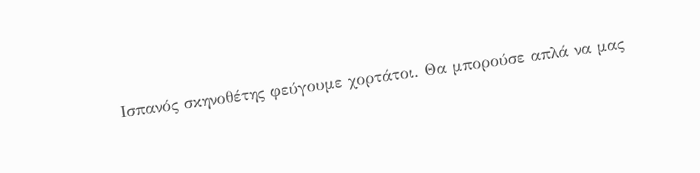Ισπανός σκηνοθέτης φεύγουμε χορτάτοι. Θα μπορούσε απλά να μας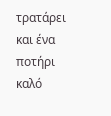τρατάρει και ένα ποτήρι καλό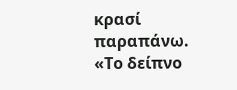κρασί παραπάνω.
«Το δείπνο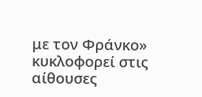με τον Φράνκο» κυκλοφορεί στις αίθουσες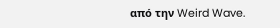από την Weird Wave.